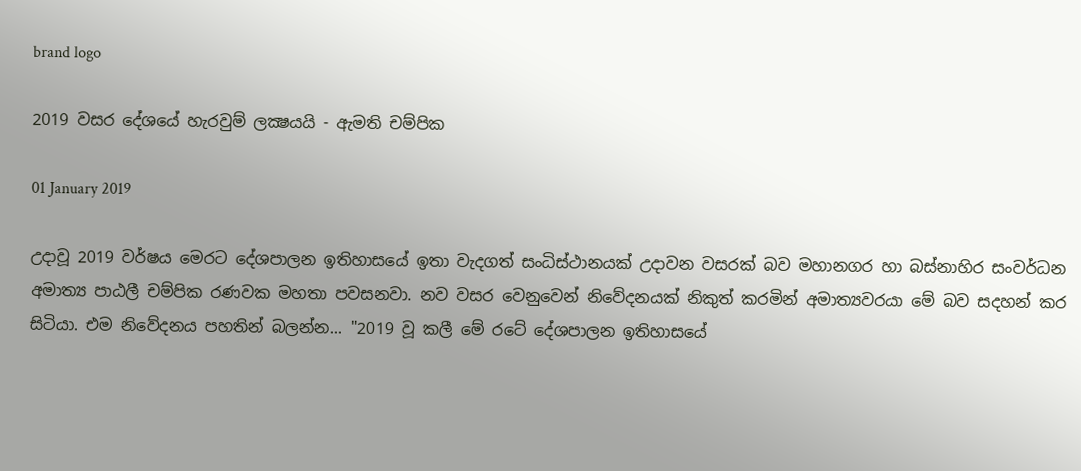brand logo

2019 වසර දේශයේ හැරවුම් ලක්‍ෂයයි - ඇමති චම්පික

01 January 2019

උදාවූ 2019 වර්ෂය මෙරට දේශපාලන ඉතිහාසයේ ඉතා වැදගත් සංධිස්ථානයක් උදාවන වසරක් බව මහානගර හා බස්නාහිර සංවර්ධන අමාත්‍ය පාඨලී චම්පික රණවක මහතා පවසනවා. නව වසර වෙනුවෙන් නිවේදනයක් නිකුත් කරමින් අමාත්‍යවරයා මේ බව සදහන් කර සිටියා. එම නිවේදනය පහතින් බලන්න... "2019 වූ කලී මේ රටේ දේශපාලන ඉතිහාසයේ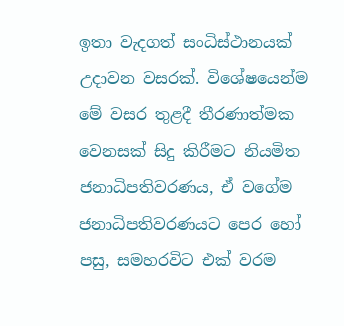ඉතා වැදගත් සංධිස්ථානයක් උදාවන වසරක්. විශේෂයෙන්ම මේ වසර තුළදී තීරණාත්මක වෙනසක් සිදු කිරීමට නියමිත ජනාධිපතිවරණය, ඒ වගේම ජනාධිපතිවරණයට පෙර හෝ පසු, සමහරවිට එක් වරම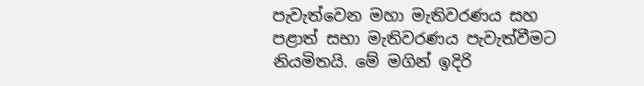පැවැත්වෙන මහා මැතිවරණය සහ පළාත් සභා මැතිවරණය පැවැත්වීමට නියමිතයි. මේ මගින් ඉදිරි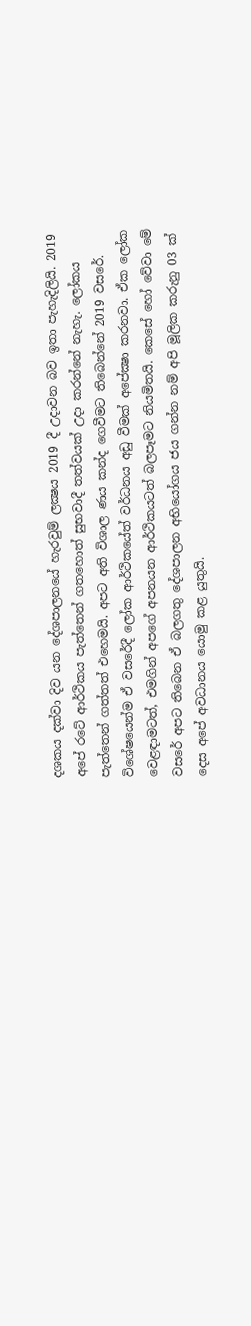දශකය දක්වා දිව යන දේශපාලනයේ හැරවුම් ලක්‍ෂය 2019 දී උදාවන බව ඉතා පැහැදිලියි. 2019 අපේ රටේ ආර්ථිකය පැත්තෙන් ගතහොත් සුභවාදී තත්වයක් උදා කරන්නේ නැහැ. ලෝකය පැත්තෙන් ගත්තත් එහෙමයි. අපට අති විශාල ණය කන්ද ගෙවීමට තිබෙන්නේ 2019 වසරේ. විශේෂයෙන්ම ඒ වසරේදී ලෝක ආර්ථිකයේත් වර්ධනය අඩු වීමක් අපේක්‍ෂා කරනවා. ඒක ලෝක වෙළඳාමටත්, එමගින් අපගේ අපනයන ආර්ථිකයටත් බලපෑමට නියමිතයි. කෙසේ හෝ වේවා මේ වසරේ අපට තිබෙන ඒ බලගතු දේශපාලන අභියෝගය ජය ගන්න නම් අපි මූලික කරුනු 03 ක් දෙස අපේ අවධානය යොමු කළ යුතුයි.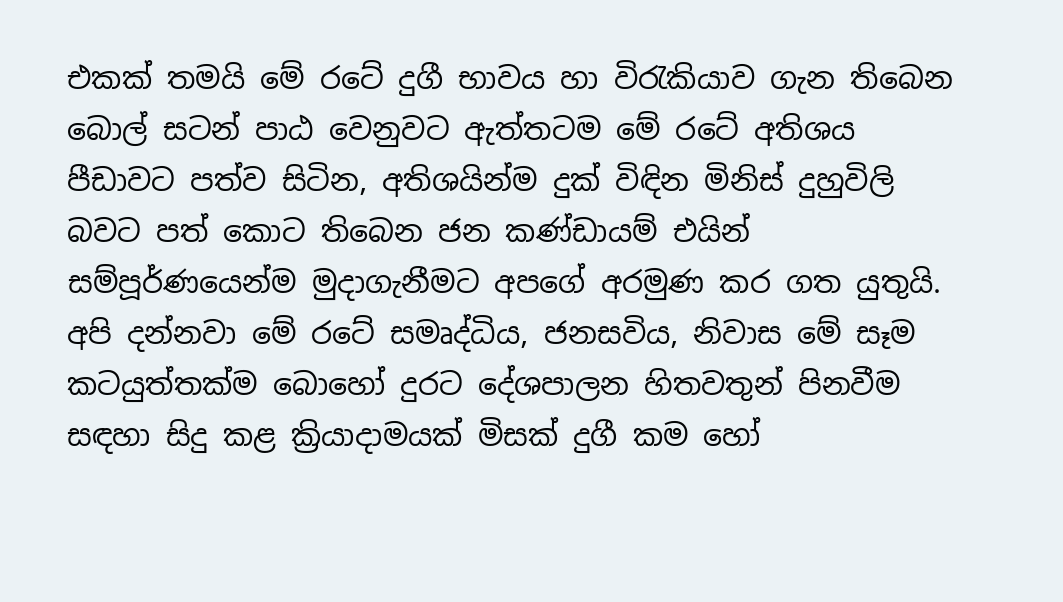එකක් තමයි මේ රටේ දුගී භාවය හා විරැකියාව ගැන තිබෙන බොල් සටන් පාඨ වෙනුවට ඇත්තටම මේ රටේ අතිශය පීඩාවට පත්ව සිටින, අතිශයින්ම දුක් විඳින මිනිස් දුහුවිලි බවට පත් කොට තිබෙන ජන කණ්ඩායම් එයින් සම්පූර්ණයෙන්ම මුදාගැනීමට අපගේ අරමුණ කර ගත යුතුයි. අපි දන්නවා මේ රටේ සමෘද්ධිය, ජනසවිය, නිවාස මේ සෑම කටයුත්තක්ම බොහෝ දුරට දේශපාලන හිතවතුන් පිනවීම සඳහා සිදු කළ ක්‍රියාදාමයක් මිසක් දුගී කම හෝ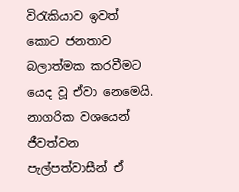විරැකියාව ඉවත් කොට ජනතාව බලාත්මක කරවීමට යෙද වූ ඒවා නෙමෙයි. නාගරික වශයෙන් ජීවත්වන පැල්පත්වාසීන් ඒ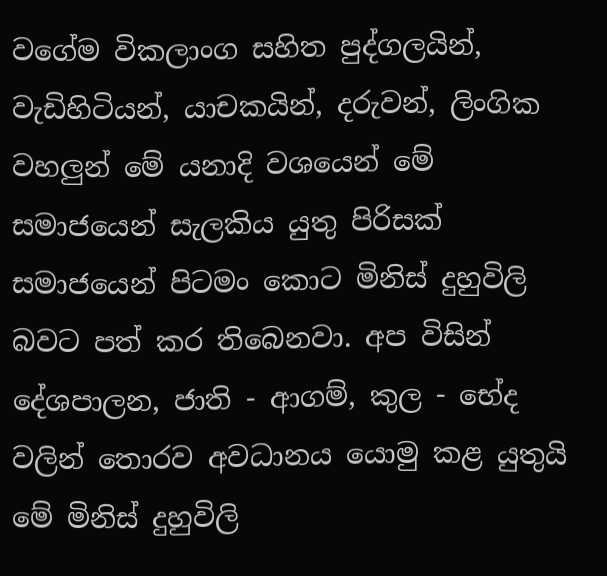වගේම විකලාංග සහිත පුද්ගලයින්, වැඩිහිටියන්, යාචකයින්, දරුවන්, ලිංගික වහලුන් මේ යනාදි වශයෙන් මේ සමාජයෙන් සැලකිය යුතු පිරිසක් සමාජයෙන් පිටමං කොට මිනිස් දුහුවිලි බවට පත් කර තිබෙනවා. අප විසින් දේශපාලන, ජාති - ආගම්, කුල - භේද වලින් තොරව අවධානය යොමු කළ යුතුයි මේ මිනිස් දුහුවිලි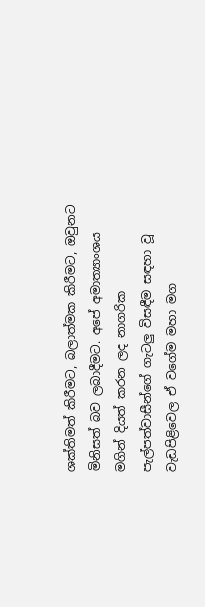ශක්තිමත් කිරීමට, බලාත්මක කිරීමට, ඔවුනට මිනිසත් බව ලබාදීමට. අපේ අමාත්‍යාංශය මගින් දියත් කරන ලද නාගරික පැල්පත්වාසීන්ගේ ගැටලු විසඳීම සඳහා වූ වැඩපිළිවෙල ඒ වගේම මහා මග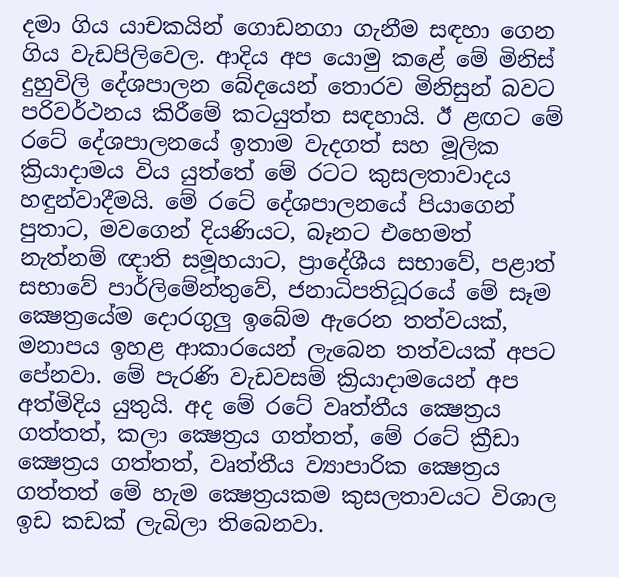දමා ගිය යාචකයින් ගොඩනගා ගැනීම සඳහා ගෙන ගිය වැඩපිලිවෙල. ආදිය අප යොමු කළේ මේ මිනිස් දුහුවිලි දේශපාලන බේදයෙන් තොරව මිනිසුන් බවට පරිවර්ථනය කිරීමේ කටයුත්ත සඳහායි. ඊ ළඟට මේ රටේ දේශපාලනයේ ඉතාම වැදගත් සහ මූලික ක්‍රියාදාමය විය යුත්තේ මේ රටට කුසලතාවාදය හඳුන්වාදීමයි. මේ රටේ දේශපාලනයේ පියාගෙන් පුතාට, මවගෙන් දියණියට, බෑනට එහෙමත් නැත්නම් ඥාති සමූහයාට, ප්‍රාදේශීය සභාවේ, පළාත් සභාවේ පාර්ලිමේන්තුවේ, ජනාධිපතිධූරයේ මේ සෑම ක්‍ෂෙත්‍රයේම දොරගුලු ඉබේම ඇරෙන තත්වයක්, මනාපය ඉහළ ආකාරයෙන් ලැබෙන තත්වයක් අපට පේනවා. මේ පැරණි වැඩවසම් ක්‍රියාදාමයෙන් අප අත්මිදිය යුතුයි. අද මේ රටේ වෘත්තීය ක්‍ෂෙත්‍රය ගත්තත්, කලා ක්‍ෂෙත්‍රය ගත්තත්, මේ රටේ ක්‍රීඩා ක්‍ෂෙත්‍රය ගත්තත්, වෘත්තීය ව්‍යාපාරික ක්‍ෂෙත්‍රය ගත්තත් මේ හැම ක්‍ෂෙත්‍රයකම කුසලතාවයට විශාල ඉඩ කඩක් ලැබිලා තිබෙනවා.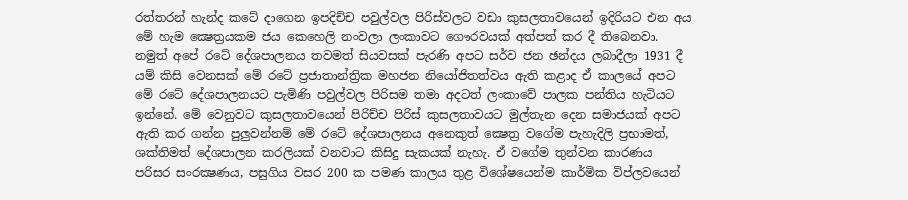රත්තරන් හැන්ද කටේ දාගෙන ඉපදිච්ච පවුල්වල පිරිස්වලට වඩා කුසලතාවයෙන් ඉදිරියට එන අය මේ හැම ක්‍ෂෙත්‍රයකම ජය කෙහෙලි නංවලා ලංකාවට ගෞරවයක් අත්පත් කර දී තිබෙනවා. නමුත් අපේ රටේ දේශපාලනය තවමත් සියවසක් පැරණි අපට සර්ව ජන ඡන්දය ලබාදීලා 1931 දී යම් කිසි වෙනසක් මේ රටේ ප්‍රජාතාන්ත්‍රික මහජන නියෝජිතත්වය ඇති කළාද ඒ කාලයේ අපට මේ රටේ දේශපාලනයට පැමිණි පවුල්වල පිරිසම තමා අදටත් ලංකාවේ පාලක පන්තිය හැටියට ඉන්නේ. මේ වෙනුවට කුසලතාවයෙන් පිරිච්ච පිරිස් කුසලතාවයට මුල්තැන දෙන සමාජයක් අපට ඇති කර ගන්න පුලුවන්නම් මේ රටේ දේශපාලනය අනෙකුත් ක්‍ෂෙත්‍ර වගේම පැහැදිලි ප්‍රභාමත්, ශක්තිමත් දේශපාලන කරලියක් වනවාට කිසිදු සැකයක් නැහැ. ඒ වගේම තුන්වන කාරණය පරිසර සංරක්‍ෂණය, පසුගිය වසර 200 ක පමණ කාලය තුළ විශේෂයෙන්ම කාර්මික විප්ලවයෙන්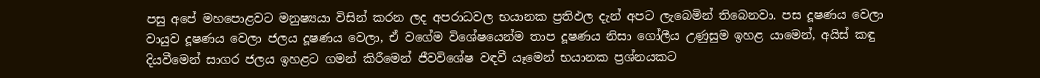පසු අපේ මහපොළවට මනුෂ්‍යයා විසින් කරන ලද අපරාධවල භයානක ප්‍රතිඵල දැන් අපට ලැබෙමින් තිබෙනවා. පස දූෂණය වෙලා වායුව දූෂණය වෙලා ජලය දූෂණය වෙලා, ඒ වගේම විශේෂයෙන්ම තාප දූෂණය නිසා ගෝලීය උණුසුම ඉහළ යාමෙන්, අයිස් කඳු දියවීමෙන් සාගර ජලය ඉහළට ගමන් කිරීමෙන් ජීවවිශේෂ වඳවී යෑමෙන් භයානක ප්‍රශ්නයකට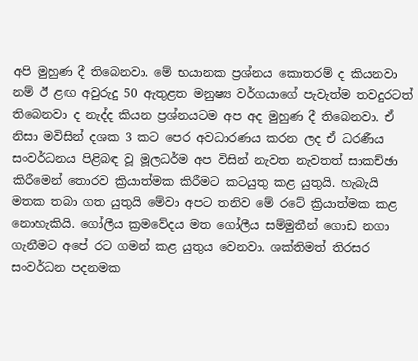අපි මුහුණ දී තිබෙනවා. මේ භයානක ප්‍රශ්නය කොතරම් ද කියනවා නම් ඊ ළඟ අවුරුදු 50 ඇතුළත මනුෂ්‍ය වර්ගයාගේ පැවැත්ම තවදුරටත් තිබෙනවා ද නැද්ද කියන ප්‍රශ්නයටම අප අද මුහුණ දී තිබෙනවා. ඒ නිසා මවිසින් දශක 3 කට පෙර අවධාරණය කරන ලද ඒ ධරණීය සංවර්ධනය පිළිබඳ වූ මූලධර්ම අප විසින් නැවත නැවතත් සාකච්ඡා කිරීමෙන් තොරව ක්‍රියාත්මක කිරීමට කටයුතු කළ යුතුයි. හැබැයි මතක තබා ගත යුතුයි මේවා අපට තනිව මේ රටේ ක්‍රියාත්මක කළ නොහැකියි. ගෝලීය ක්‍රමවේදය මත ගෝලීය සම්මුතීන් ගොඩ නගා ගැනීමට අපේ රට ගමන් කළ යුතුය වෙනවා. ශක්තිමත් තිරසර සංවර්ධන පදනමක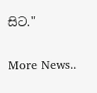සිට."


More News..